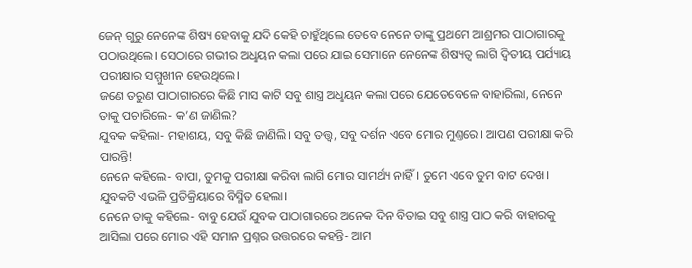ଜେନ୍ ଗୁରୁ ନେନେଙ୍କ ଶିଷ୍ୟ ହେବାକୁ ଯଦି କେହି ଚାହୁଁଥିଲେ ତେବେ ନେନେ ତାଙ୍କୁ ପ୍ରଥମେ ଆଶ୍ରମର ପାଠାଗାରକୁ ପଠାଉଥିଲେ। ସେଠାରେ ଗଭୀର ଅଧୢୟନ କଲା ପରେ ଯାଇ ସେମାନେ ନେନେଙ୍କ ଶିଷ୍ୟତ୍ବ ଲାଗି ଦ୍ବିତୀୟ ପର୍ଯ୍ୟାୟ ପରୀକ୍ଷାର ସମ୍ମୁଖୀନ ହେଉଥିଲେ।
ଜଣେ ତରୁଣ ପାଠାଗାରରେ କିଛି ମାସ କାଟି ସବୁ ଶାସ୍ତ୍ର ଅଧୢୟନ କଲା ପରେ ଯେତେବେଳେ ବାହାରିଲା, ନେନେ ତାକୁ ପଚାରିଲେ- କ’ଣ ଜାଣିଲ?
ଯୁବକ କହିଲା- ମହାଶୟ, ସବୁ କିଛି ଜାଣିଲି। ସବୁ ତତ୍ତ୍ବ, ସବୁ ଦର୍ଶନ ଏବେ ମୋର ମୁଣ୍ତରେ। ଆପଣ ପରୀକ୍ଷା କରି ପାରନ୍ତି!
ନେନେ କହିଲେ- ବାପା, ତୁମକୁ ପରୀକ୍ଷା କରିବା ଲାଗି ମୋର ସାମର୍ଥ୍ୟ ନାହିଁ। ତୁମେ ଏବେ ତୁମ ବାଟ ଦେଖ।
ଯୁବକଟି ଏଭଳି ପ୍ରତିକ୍ରିୟାରେ ବିସ୍ମିତ ହେଲା।
ନେନେ ତାକୁ କହିଲେ- ବାବୁ ଯେଉଁ ଯୁବକ ପାଠାଗାରରେ ଅନେକ ଦିନ ବିତାଇ ସବୁ ଶାସ୍ତ୍ର ପାଠ କରି ବାହାରକୁ ଆସିଲା ପରେ ମୋର ଏହି ସମାନ ପ୍ରଶ୍ନର ଉତ୍ତରରେ କହନ୍ତି- ଆମ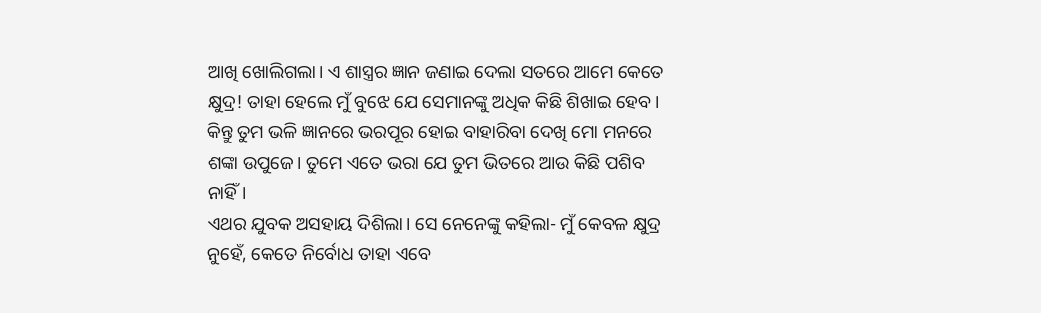ଆଖି ଖୋଲିଗଲା। ଏ ଶାସ୍ତ୍ରର ଜ୍ଞାନ ଜଣାଇ ଦେଲା ସତରେ ଆମେ କେତେ କ୍ଷୁଦ୍ର! ତାହା ହେଲେ ମୁଁ ବୁଝେ ଯେ ସେମାନଙ୍କୁ ଅଧିକ କିଛି ଶିଖାଇ ହେବ।
କିନ୍ତୁ ତୁମ ଭଳି ଜ୍ଞାନରେ ଭରପୂର ହୋଇ ବାହାରିବା ଦେଖି ମୋ ମନରେ ଶଙ୍କା ଉପୁଜେ। ତୁମେ ଏତେ ଭରା ଯେ ତୁମ ଭିତରେ ଆଉ କିଛି ପଶିବ ନାହିଁ।
ଏଥର ଯୁବକ ଅସହାୟ ଦିଶିଲା। ସେ ନେନେଙ୍କୁ କହିଲା- ମୁଁ କେବଳ କ୍ଷୁଦ୍ର ନୁହେଁ, କେତେ ନିର୍ବୋଧ ତାହା ଏବେ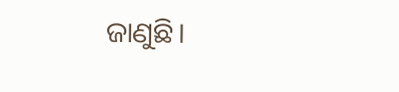ଜାଣୁଛି।